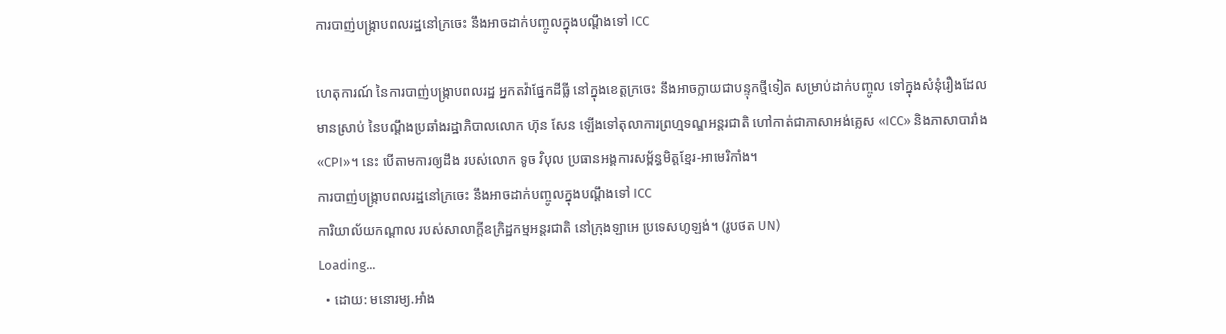ការបាញ់បង្ក្រាបពលរដ្ឋនៅក្រចេះ នឹងអាចដាក់បញ្ចូលក្នុងបណ្ដឹងទៅ ICC

ហេតុការណ៍ នៃការបាញ់បង្ក្រាបពលរដ្ឋ អ្នកតវ៉ាផ្នែកដីធ្លី នៅក្នុងខេត្តក្រចេះ នឹងអាចក្លាយជាបន្ទុកថ្មីទៀត សម្រាប់ដាក់បញ្ចូល ទៅក្នុងសំនុំរឿងដែលមានស្រាប់ នៃបណ្ដឹងប្រឆាំងរដ្ឋាភិបាលលោក ហ៊ុន សែន ឡើងទៅតុលាការព្រហ្មទណ្ឌអន្តរជាតិ ហៅកាត់ជាភាសាអង់គ្លេស «ICC» និងភាសាបារាំង «CPI»។ នេះ បើតាមការឲ្យដឹង របស់លោក ទូច វិបុល ប្រធានអង្គការសម្ព័ន្ធមិត្តខ្មែរ-អាមេរិកាំង។
ការបាញ់បង្ក្រាបពលរដ្ឋនៅក្រចេះ នឹងអាចដាក់បញ្ចូលក្នុងបណ្ដឹងទៅ ICC
ការិយាល័យកណ្ដាល របស់សាលាក្ដីឧក្រិដ្ឋកម្មអន្តរជាតិ នៅក្រុងឡាអេ ប្រទេសហូឡង់។ (រូបថត UN)
Loading...
  • ដោយ: មនោរម្យ.អាំង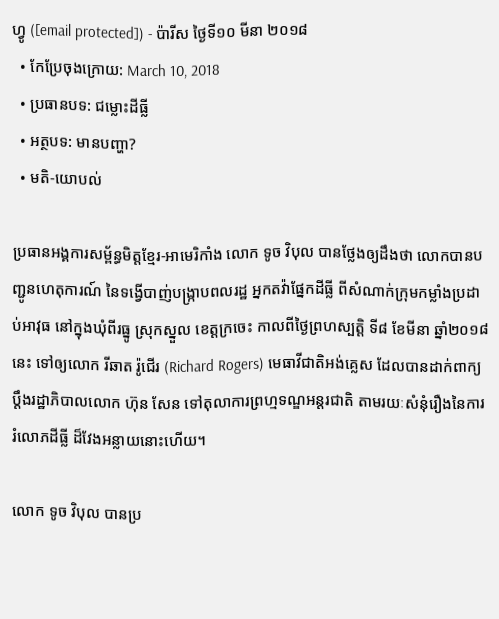ហ្វូ ([email protected]) - ប៉ារីស ថ្ងៃទី១០ មីនា ២០១៨
  • កែប្រែចុងក្រោយ: March 10, 2018
  • ប្រធានបទ: ជម្លោះដីធ្លី
  • អត្ថបទ: មានបញ្ហា?
  • មតិ-យោបល់

ប្រធានអង្គការសម្ព័ន្ធមិត្តខ្មែរ-អាមេរិកាំង លោក ទូច វិបុល បានថ្លែងឲ្យដឹងថា លោកបានបញ្ជូនហេតុការណ៍ នៃទង្វើបាញ់បង្ក្រាបពលរដ្ឋ អ្នកតវ៉ាផ្នែកដីធ្លី ពីសំណាក់ក្រុមកម្លាំងប្រដាប់អាវុធ នៅក្នុងឃុំពីរធ្នូ ស្រុកស្នួល ខេត្តក្រចេះ កាលពីថ្ងៃព្រហស្បត្តិ ទី៨ ខែមីនា ឆ្នាំ២០១៨នេះ ទៅឲ្យលោក រីឆាត រ៉ូជើរ (Richard Rogers) មេធាវីជាតិអង់គ្លេស ដែលបានដាក់ពាក្យប្ដឹងរដ្ឋាភិបាលលោក ហ៊ុន សែន ទៅតុលាការព្រហ្មទណ្ឌអន្តរជាតិ តាមរយៈសំនុំរឿងនៃការរំលោភដីធ្លី ដ៏វែងអន្លាយនោះហើយ។

លោក ទូច វិបុល បានប្រ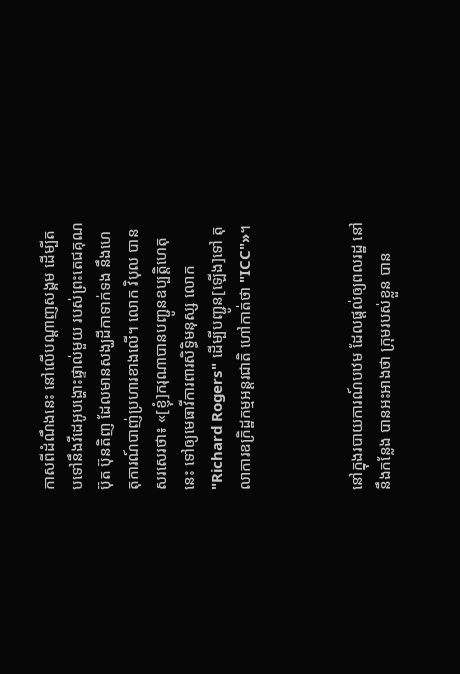កាសពីដំណឹងនេះ នៅលើបណ្ដាញសង្គម ដើម្បីតបទៅនឹងវីដេអូបង្ហោះផ្ទាល់មួយ របស់ព្រះតេជគុណ ប៊ុត ប៊ុនតិញ ដែលមានសង្ឃដីកាទាក់ទង នឹងហេតុការណ៍បាញ់ប្រហារខាងលើ។ លោក វិបុល បានសរសេរថា៖ «[ខ្ញុំ]ករុណាបានបញ្ជូនឧប្បត្តិហេតុនេះ ទៅឲ្យមេធាវីការពារសិទ្ធិមនុស្ស លោក "Richard Rogers" ដើម្បីបញ្ជូន[ឡើង]ទៅ តុលាការឧក្រិដ្ឋកម្មអន្តរជាតិ ហៅកាត់ថា "ICC"»។



នៅក្នុងរបាយការណ៍បឋម ដែលផ្ដល់ឲ្យពលរដ្ឋ នៅនឹងកន្លែង បានអះអាងថា ក្រុមរបស់ខ្លួន បាន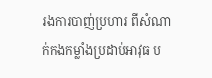រងការបាញ់ប្រហារ ពីសំណាក់កងកម្លាំងប្រដាប់អាវុធ ប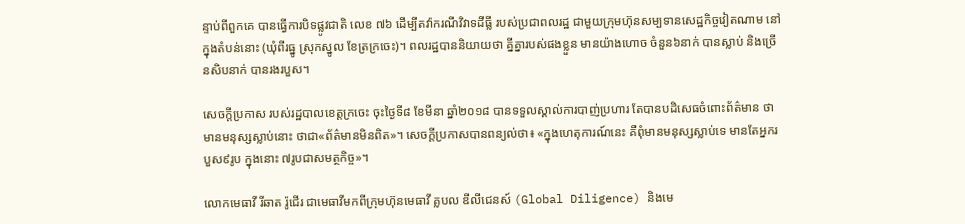ន្ទាប់ពីពួកគេ បានធ្វើការបិទផ្លូវជាតិ លេខ ៧៦ ដើម្បីតវ៉ាករណីវិវាទដីធ្លី របស់ប្រជាពលរដ្ឋ ជាមួយក្រុមហ៊ុនសម្បទានសេដ្ឋកិច្ចវៀតណាម នៅក្នុងតំបន់នោះ (ឃុំពីរធ្នូ ស្រុកស្នូល ខែត្រក្រចេះ)។ ពលរដ្ឋបាននិយាយថា គ្នីគ្នារបស់ផងខ្លួន មានយ៉ាងហោច ចំនួន៦នាក់ បានស្លាប់ និងច្រើនសិបនាក់ បានរងរបួស។

សេចក្តីប្រកាស របស់រដ្ឋបាលខេត្តក្រចេះ ចុះថ្ងៃទី៨ ខែមីនា ឆ្នាំ២០១៨ បានទទួលស្គាល់ការបាញ់ប្រហារ តែបានបដិសេធចំពោះព័ត៌មាន ថាមានមនុស្សស្លាប់នោះ ថាជា«ព័ត៌មានមិនពិត»។ សេចក្ដីប្រកាសបានពន្យល់ថា៖ «ក្នុងហេតុការណ៍នេះ គឺពុំមានមនុស្សស្លាប់ទេ មានតែអ្នករបួស៩រូប ក្នុងនោះ ៧រូបជាសមត្ថកិច្ច»។

លោកមេធាវី រីឆាត រ៉ូជើរ ជាមេធាវីមកពីក្រុមហ៊ុនមេធាវី គ្លបល ឌីលីជេនស៍ (Global Diligence) និងមេ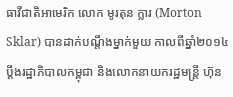ធាវីជាតិអាមេរិក លោក មូរតុន ក្លារ (Morton Sklar) បានដាក់បណ្ដឹងម្នាក់មួយ កាលពីឆ្នាំ២០១៤ ប្តឹងរដ្ឋាភិបាលកម្ពុជា និងលោកនាយករដ្ឋមន្ត្រី ហ៊ុន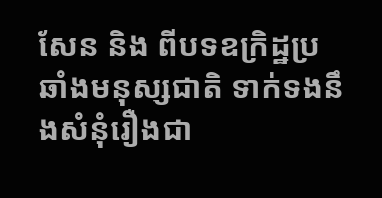សែន និង ពីបទឧក្រិដ្ឋប្រឆាំងមនុស្សជាតិ ទាក់ទងនឹងសំនុំរឿងជា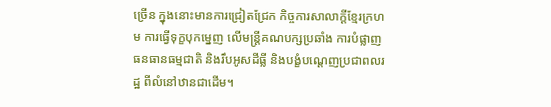ច្រើន ក្នុងនោះមានការជ្រៀតជ្រែក កិច្ចការសាលាក្ដីខ្មែរក្រហម ការធ្វើទុក្ខបុកម្នេញ លើមន្ត្រីគណបក្សប្រឆាំង ការបំផ្លាញធនធានធម្មជាតិ និងរឹបអូសដីធ្លី និងបង្ខំបណ្តេញប្រជាពលរដ្ឋ ពីលំនៅឋានជាដើម។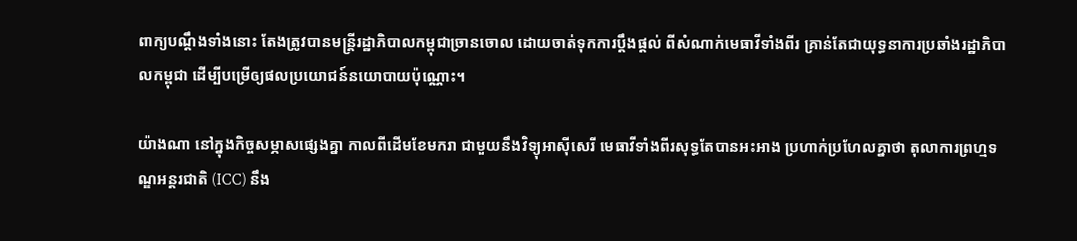ពាក្យបណ្ដឹងទាំងនោះ តែងត្រូវបានមន្ត្រីរដ្ឋាភិបាលកម្ពុជាច្រានចោល ដោយចាត់ទុកការប្ដឹងផ្ដល់ ពីសំណាក់មេធាវីទាំងពីរ គ្រាន់តែជាយុទ្ធនាការប្រឆាំងរដ្ឋាភិបាលកម្ពុជា ដើម្បីបម្រើឲ្យផលប្រយោជន៍នយោបាយប៉ុណ្ណោះ។

យ៉ាងណា នៅក្នុងកិច្ចសម្ភាសផ្សេងគ្នា កាលពីដើមខែមករា ជាមួយនឹងវិទ្យុអាស៊ីសេរី មេធាវីទាំងពីរសុទ្ធតែបានអះអាង ប្រហាក់ប្រហែលគ្នាថា តុលាការព្រហ្មទណ្ឌអន្តរជាតិ (ICC) នឹង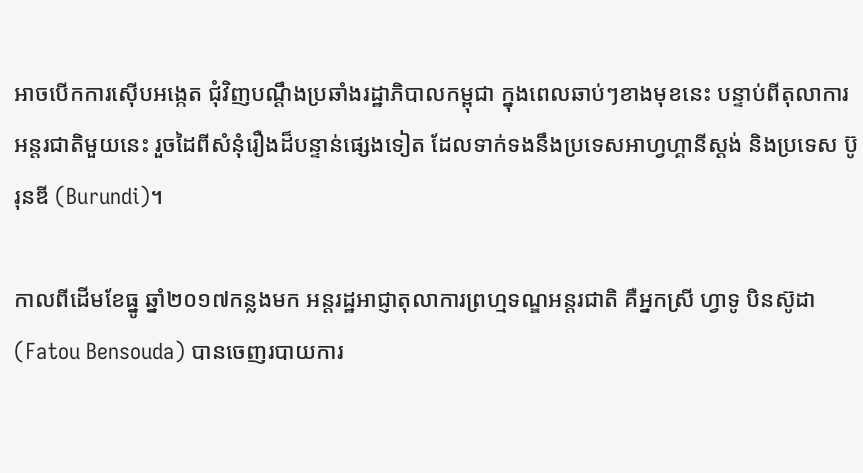អាចបើកការស៊ើបអង្កេត ជុំវិញបណ្ដឹងប្រឆាំងរដ្ឋាភិបាលកម្ពុជា ក្នុងពេលឆាប់ៗខាងមុខនេះ បន្ទាប់ពីតុលាការអន្តរជាតិមួយនេះ រួចដៃពីសំនុំរឿងដ៏បន្ទាន់ផ្សេងទៀត ដែលទាក់ទងនឹងប្រទេសអាហ្វហ្គានីស្ដង់ និងប្រទេស ប៊ូរុនឌី (Burundi)។

កាលពីដើមខែធ្នូ ឆ្នាំ២០១៧កន្លងមក អន្តរដ្ឋអាជ្ញាតុលាការព្រហ្មទណ្ឌអន្តរជាតិ គឺអ្នកស្រី ហ្វាទូ បិនស៊ូដា (Fatou Bensouda) បានចេញរបាយការ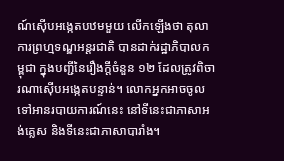ណ៍ស៊ើបអង្កេតបឋមមួយ លើកឡើងថា តុលាការព្រហ្មទណ្ឌអន្តរជាតិ បានដាក់រដ្ឋាភិបាលកម្ពុជា ក្នុងបញ្ជីនៃរឿងក្តីចំនួន ១២ ដែលត្រូវពិចារណាស៊ើបអង្កេតបន្ទាន់។ លោកអ្នកអាចចូលទៅអានរបាយការណ៍នេះ នៅទីនេះជាភាសាអង់គ្លេស និងទីនេះជាភាសាបារាំង។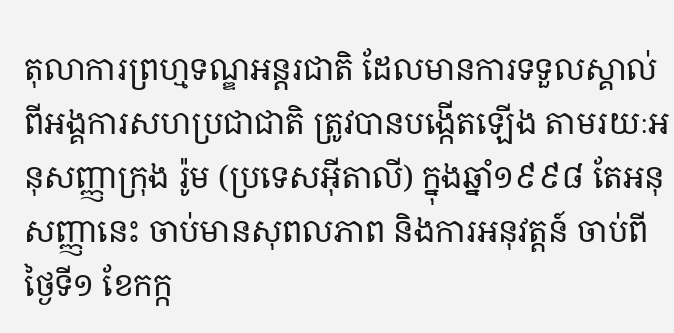តុលាការព្រហ្មទណ្ឌអន្តរជាតិ ដែលមានការទទួលស្គាល់ ពីអង្គការសហប្រជាជាតិ ត្រូវបានបង្កើតឡើង តាមរយៈអនុសញ្ញាក្រុង រ៉ូម (ប្រទេសអ៊ីតាលី) ក្នុងឆ្នាំ១៩៩៨ តែអនុសញ្ញានេះ ចាប់មានសុពលភាព និងការអនុវត្តន៍ ចាប់ពីថ្ងៃទី១ ខែកក្ក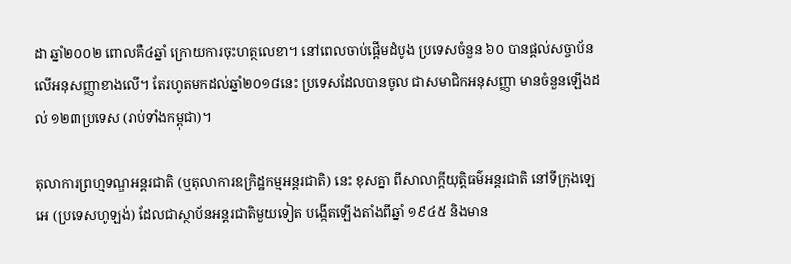ដា ឆ្នាំ២០០២ ពោលគឺ៤ឆ្នាំ ក្រោយការចុះហត្ថលេខា។ នៅពេលចាប់ផ្ដើមដំបូង ប្រទេសចំនួន ៦០ បានផ្ដល់សច្ចាប័ន លើអនុសញ្ញាខាងលើ។ តែរហូតមកដល់ឆ្នាំ២០១៨នេះ ប្រទេសដែលបានចូល ជាសមាជិកអនុសញ្ញា មានចំនួនឡើងដល់ ១២៣ប្រទេស (រាប់ទាំងកម្ពុជា)។

តុលាការព្រហ្មទណ្ឌអន្តរជាតិ (ឬតុលាការឧក្រិដ្ឋកម្មអន្តរជាតិ) នេះ ខុសគ្នា ពីសាលាក្ដីយុត្តិធម៌អន្តរជាតិ នៅទីក្រុងឡេអេ (ប្រទេសហូឡង់) ដែលជាស្ថាប័នអន្តរជាតិមួយទៀត បង្កើតឡើងតាំងពីឆ្នាំ ១៩៤៥ និងមាន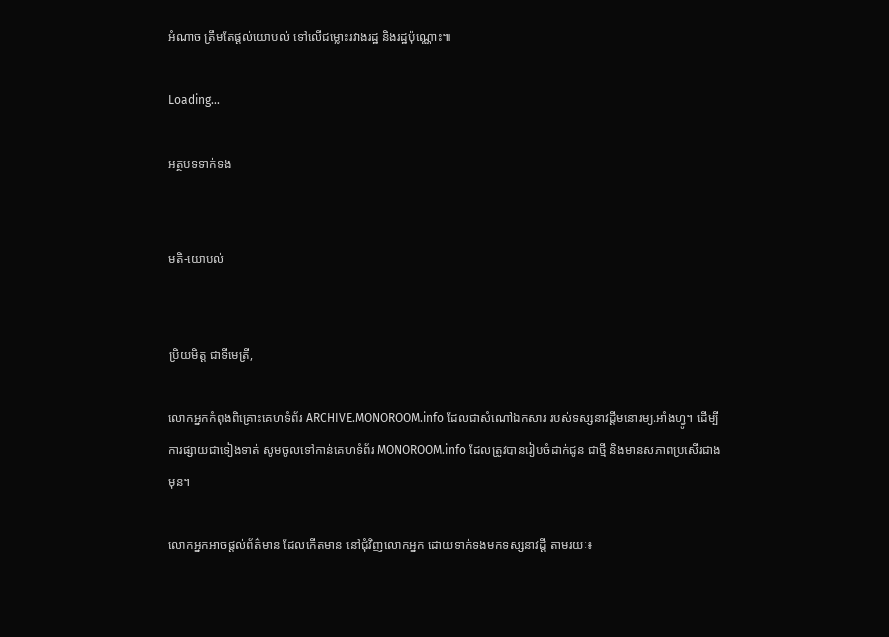អំណាច ត្រឹមតែផ្ដល់យោបល់ ទៅលើជម្លោះរវាងរដ្ឋ និងរដ្ឋប៉ុណ្ណោះ៕

Loading...

អត្ថបទទាក់ទង


មតិ-យោបល់


ប្រិយមិត្ត ជាទីមេត្រី,

លោកអ្នកកំពុងពិគ្រោះគេហទំព័រ ARCHIVE.MONOROOM.info ដែលជាសំណៅឯកសារ របស់ទស្សនាវដ្ដីមនោរម្យ.អាំងហ្វូ។ ដើម្បីការផ្សាយជាទៀងទាត់ សូមចូលទៅកាន់គេហទំព័រ MONOROOM.info ដែលត្រូវបានរៀបចំដាក់ជូន ជាថ្មី និងមានសភាពប្រសើរជាងមុន។

លោកអ្នកអាចផ្ដល់ព័ត៌មាន ដែលកើតមាន នៅជុំវិញលោកអ្នក ដោយទាក់ទងមកទស្សនាវដ្ដី តាមរយៈ៖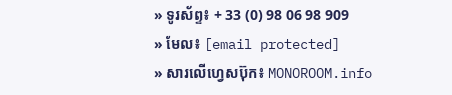» ទូរស័ព្ទ៖ + 33 (0) 98 06 98 909
» មែល៖ [email protected]
» សារលើហ្វេសប៊ុក៖ MONOROOM.info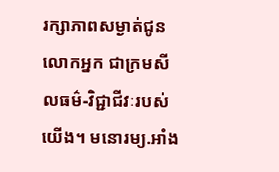រក្សាភាពសម្ងាត់ជូនលោកអ្នក ជាក្រមសីលធម៌-វិជ្ជាជីវៈរបស់យើង។ មនោរម្យ.អាំង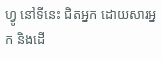ហ្វូ នៅទីនេះ ជិតអ្នក ដោយសារអ្នក និងដើ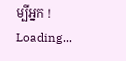ម្បីអ្នក !
Loading...